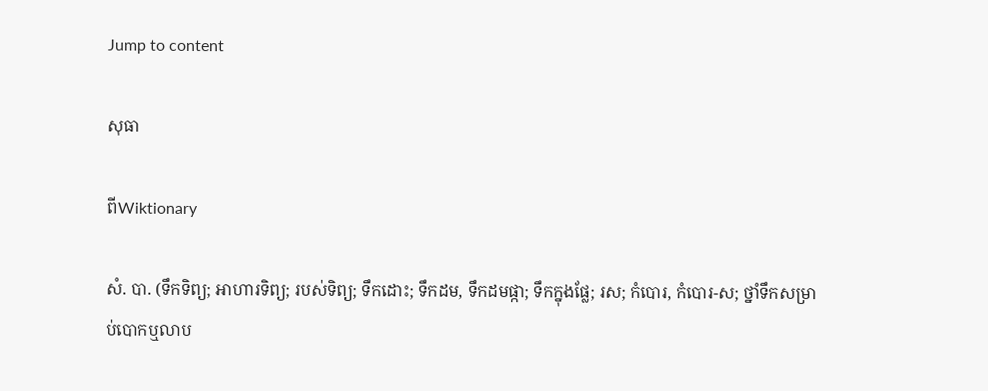Jump to content

សុធា

ពីWiktionary

សំ. បា. (ទឹកទិព្យ; អាហារទិព្យ; របស់ទិព្យ; ទឹកដោះ; ទឹកដម, ទឹកដមផ្កា; ទឹកក្នុងផ្លែ; រស; កំបោរ, កំបោរ-ស; ថ្នាំទឹកសម្រាប់បោកឬលាប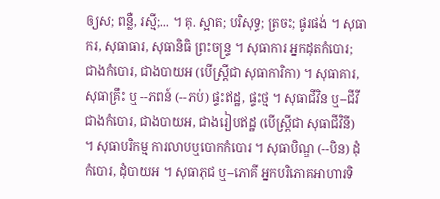ឲ្យស; ពន្លឺ, រស្មី;... ។ គុ. ស្អាត; បរិសុទ្ធ; ត្រចះ; ផូរផង់ ។ សុធាករ, សុធាធារ, សុធានិធិ ព្រះចន្រ្ទ ។ សុធាការ អ្នកដុតកំបោរ; ជាងកំបោរ, ជាងបាយអ (បើស្ត្រីជា សុធាការិកា) ។ សុធាគារ, សុធាគ្រឹះ ឬ --ភពន៍ (--ភប់) ផ្ទះឥដ្ឋ, ផ្ទះថ្ម ។ សុធាជីវិន ឬ--ជីវី ជាងកំបោរ, ជាងបាយអ, ជាងរៀបឥដ្ឋ (បើស្ត្រីជា សុធាជីវិនី) ។ សុធាបរិកម្ម ការលាបឬបោកកំបោរ ។ សុធាបិណ្ឌ (--បិន) ដុំកំបោរ, ដុំបាយអ ។ សុធាភុជ ឬ--ភោគី អ្នកបរិភោគអាហារទិ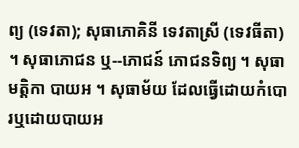ព្យ (ទេវតា); សុធាភោគិនី ទេវតាស្រី (ទេវធីតា) ។ សុធាភោជន ឬ--ភោជន៍ ភោជនទិព្យ ។ សុធាមត្តិកា បាយអ ។ សុធាម័យ ដែលធ្វើដោយកំបោរឬដោយបាយអ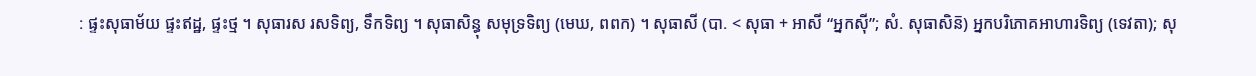: ផ្ទះសុធាម័យ ផ្ទះឥដ្ឋ, ផ្ទះថ្ម ។ សុធារស រសទិព្យ, ទឹកទិព្យ ។ សុធាសិន្ធុ សមុទ្រទិព្យ (មេឃ, ពពក) ។ សុធាសី (បា. < សុធា + អាសី “អ្នកស៊ី”; សំ. សុធាសិន៑) អ្នកបរិភោគអាហារទិព្យ (ទេវតា); សុ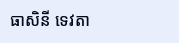ធាសិនី ទេវតា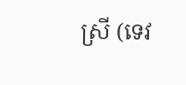ស្រី (ទេវ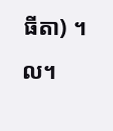ធីតា) ។ល។